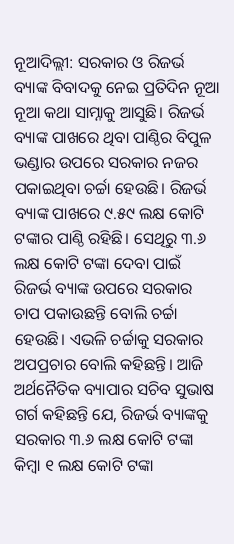ନୂଆଦିଲ୍ଲୀ: ସରକାର ଓ ରିଜର୍ଭ ବ୍ୟାଙ୍କ ବିବାଦକୁ ନେଇ ପ୍ରତିଦିନ ନୂଆ ନୂଆ କଥା ସାମ୍ନାକୁ ଆସୁଛି। ରିଜର୍ଭ ବ୍ୟାଙ୍କ ପାଖରେ ଥିବା ପାଣ୍ଠିର ବିପୁଳ ଭଣ୍ଡାର ଉପରେ ସରକାର ନଜର ପକାଇଥିବା ଚର୍ଚ୍ଚା ହେଉଛି। ରିଜର୍ଭ ବ୍ୟାଙ୍କ ପାଖରେ ୯.୫୯ ଲକ୍ଷ କୋଟି ଟଙ୍କାର ପାଣ୍ଠି ରହିଛି। ସେଥିରୁ ୩.୬ ଲକ୍ଷ କୋଟି ଟଙ୍କା ଦେବା ପାଇଁ ରିଜର୍ଭ ବ୍ୟାଙ୍କ ଉପରେ ସରକାର ଚାପ ପକାଉଛନ୍ତି ବୋଲି ଚର୍ଚ୍ଚା ହେଉଛି। ଏଭଳି ଚର୍ଚ୍ଚାକୁ ସରକାର ଅପପ୍ରଚାର ବୋଲି କହିଛନ୍ତି। ଆଜି ଅର୍ଥନୈତିକ ବ୍ୟାପାର ସଚିବ ସୁଭାଷ ଗର୍ଗ କହିଛନ୍ତି ଯେ, ରିଜର୍ଭ ବ୍ୟାଙ୍କକୁ ସରକାର ୩.୬ ଲକ୍ଷ କୋଟି ଟଙ୍କା କିମ୍ବା ୧ ଲକ୍ଷ କୋଟି ଟଙ୍କା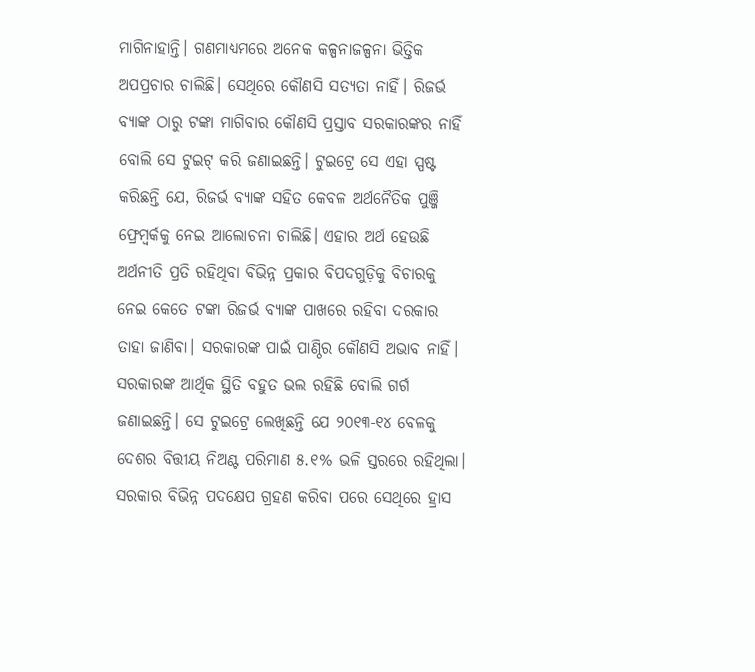ମାଗିନାହାନ୍ତି। ଗଣମାଧ୍ୟମରେ ଅନେକ କଳ୍ପନାଜଳ୍ପନା ଭିତ୍ତିକ ଅପପ୍ରଚାର ଚାଲିଛି। ସେଥିରେ କୌଣସି ସତ୍ୟତା ନାହିଁ। ରିଜର୍ଭ ବ୍ୟାଙ୍କ ଠାରୁ ଟଙ୍କା ମାଗିବାର କୌଣସି ପ୍ରସ୍ତାବ ସରକାରଙ୍କର ନାହିଁ ବୋଲି ସେ ଟୁଇଟ୍ କରି ଜଣାଇଛନ୍ତି। ଟୁଇଟ୍ରେ ସେ ଏହା ସ୍ପଷ୍ଟ କରିଛନ୍ତି ଯେ, ରିଜର୍ଭ ବ୍ୟାଙ୍କ ସହିତ କେବଳ ଅର୍ଥନୈତିକ ପୁଞ୍ଜି ଫ୍ରେମ୍ୱର୍କକୁ ନେଇ ଆଲୋଚନା ଚାଲିଛି। ଏହାର ଅର୍ଥ ହେଉଛି ଅର୍ଥନୀତି ପ୍ରତି ରହିଥିବା ବିଭିନ୍ନ ପ୍ରକାର ବିପଦଗୁଡ଼ିକୁ ବିଚାରକୁ ନେଇ କେତେ ଟଙ୍କା ରିଜର୍ଭ ବ୍ୟାଙ୍କ ପାଖରେ ରହିବା ଦରକାର ତାହା ଜାଣିବା। ସରକାରଙ୍କ ପାଇଁ ପାଣ୍ଠିର କୌଣସି ଅଭାବ ନାହିଁ। ସରକାରଙ୍କ ଆର୍ଥିକ ସ୍ଥିତି ବହୁତ ଭଲ ରହିଛି ବୋଲି ଗର୍ଗ ଜଣାଇଛନ୍ତି। ସେ ଟୁଇଟ୍ରେ ଲେଖିଛନ୍ତି ଯେ ୨୦୧୩-୧୪ ବେଳକୁ ଦେଶର ବିତ୍ତୀୟ ନିଅଣ୍ଟ ପରିମାଣ ୫.୧% ଭଳି ସ୍ତରରେ ରହିଥିଲା। ସରକାର ବିଭିନ୍ନ ପଦକ୍ଷେପ ଗ୍ରହଣ କରିବା ପରେ ସେଥିରେ ହ୍ରାସ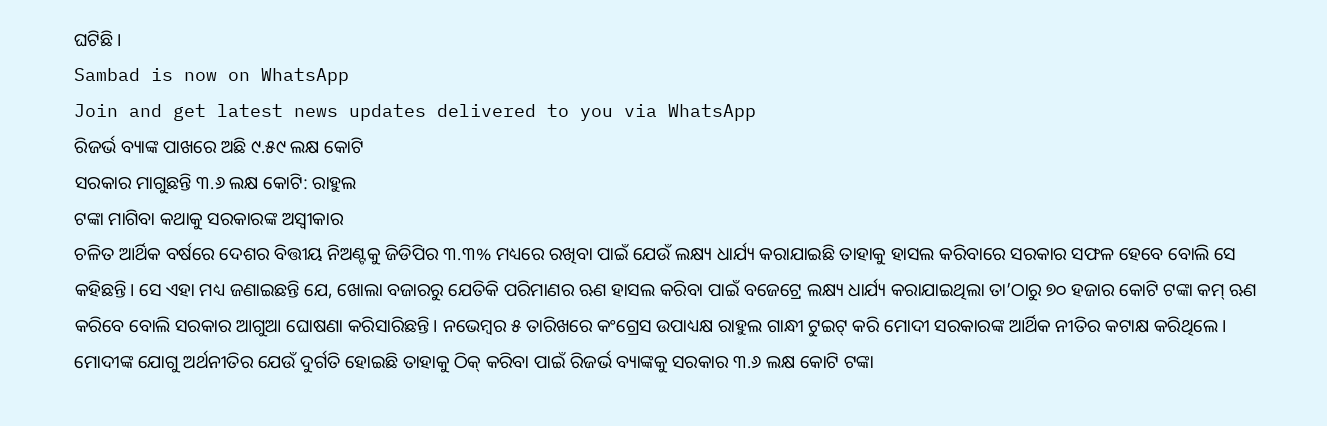ଘଟିଛି।
Sambad is now on WhatsApp
Join and get latest news updates delivered to you via WhatsApp
ରିଜର୍ଭ ବ୍ୟାଙ୍କ ପାଖରେ ଅଛି ୯.୫୯ ଲକ୍ଷ କୋଟି
ସରକାର ମାଗୁଛନ୍ତି ୩.୬ ଲକ୍ଷ କୋଟି: ରାହୁଲ
ଟଙ୍କା ମାଗିବା କଥାକୁ ସରକାରଙ୍କ ଅସ୍ବୀକାର
ଚଳିତ ଆର୍ଥିକ ବର୍ଷରେ ଦେଶର ବିତ୍ତୀୟ ନିଅଣ୍ଟକୁ ଜିଡିପିର ୩.୩% ମଧ୍ୟରେ ରଖିବା ପାଇଁ ଯେଉଁ ଲକ୍ଷ୍ୟ ଧାର୍ଯ୍ୟ କରାଯାଇଛି ତାହାକୁ ହାସଲ କରିବାରେ ସରକାର ସଫଳ ହେବେ ବୋଲି ସେ କହିଛନ୍ତି। ସେ ଏହା ମଧ୍ୟ ଜଣାଇଛନ୍ତି ଯେ, ଖୋଲା ବଜାରରୁ ଯେତିକି ପରିମାଣର ଋଣ ହାସଲ କରିବା ପାଇଁ ବଜେଟ୍ରେ ଲକ୍ଷ୍ୟ ଧାର୍ଯ୍ୟ କରାଯାଇଥିଲା ତା’ଠାରୁ ୭୦ ହଜାର କୋଟି ଟଙ୍କା କମ୍ ଋଣ କରିବେ ବୋଲି ସରକାର ଆଗୁଆ ଘୋଷଣା କରିସାରିଛନ୍ତି। ନଭେମ୍ବର ୫ ତାରିଖରେ କଂଗ୍ରେସ ଉପାଧ୍ୟକ୍ଷ ରାହୁଲ ଗାନ୍ଧୀ ଟୁଇଟ୍ କରି ମୋଦୀ ସରକାରଙ୍କ ଆର୍ଥିକ ନୀତିର କଟାକ୍ଷ କରିଥିଲେ। ମୋଦୀଙ୍କ ଯୋଗୁ ଅର୍ଥନୀତିର ଯେଉଁ ଦୁର୍ଗତି ହୋଇଛି ତାହାକୁ ଠିକ୍ କରିବା ପାଇଁ ରିଜର୍ଭ ବ୍ୟାଙ୍କକୁ ସରକାର ୩.୬ ଲକ୍ଷ କୋଟି ଟଙ୍କା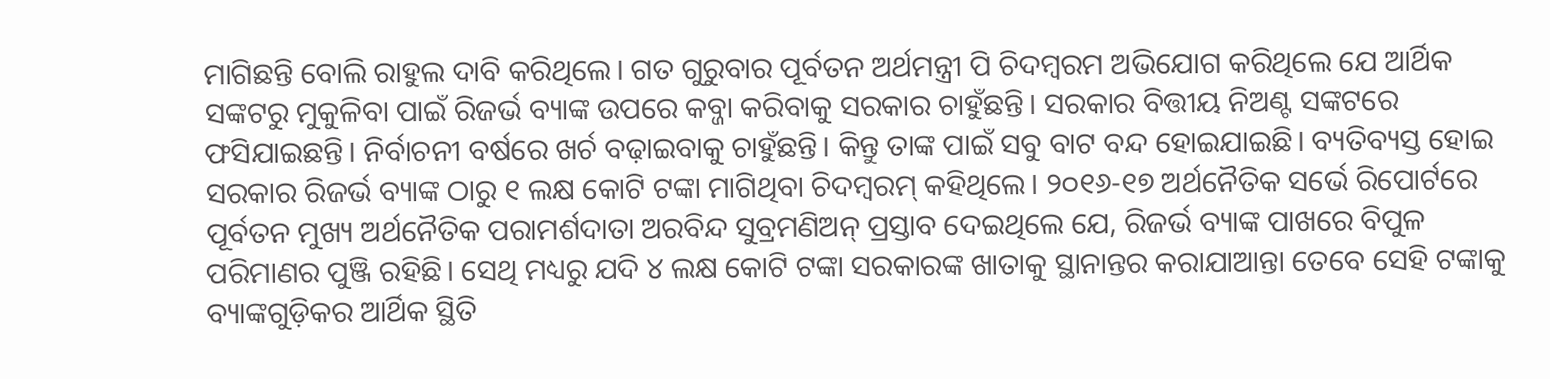ମାଗିଛନ୍ତି ବୋଲି ରାହୁଲ ଦାବି କରିଥିଲେ। ଗତ ଗୁରୁବାର ପୂର୍ବତନ ଅର୍ଥମନ୍ତ୍ରୀ ପି ଚିଦମ୍ବରମ ଅଭିଯୋଗ କରିଥିଲେ ଯେ ଆର୍ଥିକ ସଙ୍କଟରୁ ମୁକୁଳିବା ପାଇଁ ରିଜର୍ଭ ବ୍ୟାଙ୍କ ଉପରେ କବ୍ଜା କରିବାକୁ ସରକାର ଚାହୁଁଛନ୍ତି। ସରକାର ବିତ୍ତୀୟ ନିଅଣ୍ଟ ସଙ୍କଟରେ ଫସିଯାଇଛନ୍ତି। ନିର୍ବାଚନୀ ବର୍ଷରେ ଖର୍ଚ ବଢ଼ାଇବାକୁ ଚାହୁଁଛନ୍ତି। କିନ୍ତୁ ତାଙ୍କ ପାଇଁ ସବୁ ବାଟ ବନ୍ଦ ହୋଇଯାଇଛି। ବ୍ୟତିବ୍ୟସ୍ତ ହୋଇ ସରକାର ରିଜର୍ଭ ବ୍ୟାଙ୍କ ଠାରୁ ୧ ଲକ୍ଷ କୋଟି ଟଙ୍କା ମାଗିଥିବା ଚିଦମ୍ବରମ୍ କହିଥିଲେ। ୨୦୧୬-୧୭ ଅର୍ଥନୈତିକ ସର୍ଭେ ରିପୋର୍ଟରେ ପୂର୍ବତନ ମୁଖ୍ୟ ଅର୍ଥନୈତିକ ପରାମର୍ଶଦାତା ଅରବିନ୍ଦ ସୁବ୍ରମଣିଅନ୍ ପ୍ରସ୍ତାବ ଦେଇଥିଲେ ଯେ, ରିଜର୍ଭ ବ୍ୟାଙ୍କ ପାଖରେ ବିପୁଳ ପରିମାଣର ପୁଞ୍ଜି ରହିଛି। ସେଥି ମଧ୍ୟରୁ ଯଦି ୪ ଲକ୍ଷ କୋଟି ଟଙ୍କା ସରକାରଙ୍କ ଖାତାକୁ ସ୍ଥାନାନ୍ତର କରାଯାଆନ୍ତା ତେବେ ସେହି ଟଙ୍କାକୁ ବ୍ୟାଙ୍କଗୁଡ଼ିକର ଆର୍ଥିକ ସ୍ଥିତି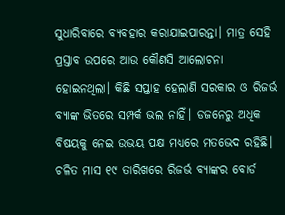ସୁଧାରିବାରେ ବ୍ୟବହାର କରାଯାଇପାରନ୍ତା। ମାତ୍ର ସେହି ପ୍ରସ୍ତାବ ଉପରେ ଆଉ କୌଣସି ଆଲୋଚନା ହୋଇନଥିଲା। କିଛି ସପ୍ତାହ ହେଲାଣି ସରକାର ଓ ରିଜର୍ଭ ବ୍ୟାଙ୍କ ଭିତରେ ସମ୍ପର୍କ ଭଲ ନାହିଁ। ଡଜନେରୁ ଅଧିକ ବିଷୟକୁ ନେଇ ଉଭୟ ପକ୍ଷ ମଧ୍ୟରେ ମତଭେଦ ରହିଛି। ଚଳିତ ମାସ ୧୯ ତାରିଖରେ ରିଜର୍ଭ ବ୍ୟାଙ୍କର ବୋର୍ଡ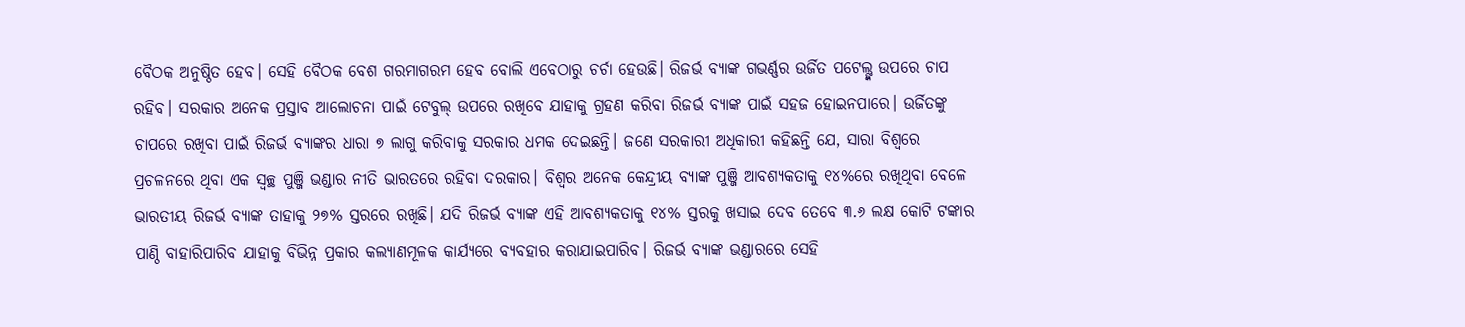ବୈଠକ ଅନୁଷ୍ଠିତ ହେବ। ସେହି ବୈଠକ ବେଶ ଗରମାଗରମ ହେବ ବୋଲି ଏବେଠାରୁ ଚର୍ଚା ହେଉଛି। ରିଜର୍ଭ ବ୍ୟାଙ୍କ ଗଭର୍ଣ୍ଣର ଉର୍ଜିତ ପଟେଲ୍ଙ୍କ ଉପରେ ଚାପ ରହିବ। ସରକାର ଅନେକ ପ୍ରସ୍ତାବ ଆଲୋଚନା ପାଇଁ ଟେବୁଲ୍ ଉପରେ ରଖିବେ ଯାହାକୁ ଗ୍ରହଣ କରିବା ରିଜର୍ଭ ବ୍ୟାଙ୍କ ପାଇଁ ସହଜ ହୋଇନପାରେ। ଉର୍ଜିତଙ୍କୁ ଚାପରେ ରଖିବା ପାଇଁ ରିଜର୍ଭ ବ୍ୟାଙ୍କର ଧାରା ୭ ଲାଗୁ କରିବାକୁ ସରକାର ଧମକ ଦେଇଛନ୍ତି। ଜଣେ ସରକାରୀ ଅଧିକାରୀ କହିଛନ୍ତି ଯେ, ସାରା ବିଶ୍ବରେ ପ୍ରଚଳନରେ ଥିବା ଏକ ସ୍ବଚ୍ଛ ପୁଞ୍ଜି ଭଣ୍ଡାର ନୀତି ଭାରତରେ ରହିବା ଦରକାର। ବିଶ୍ବର ଅନେକ କେନ୍ଦ୍ରୀୟ ବ୍ୟାଙ୍କ ପୁଞ୍ଜି ଆବଶ୍ୟକତାକୁ ୧୪%ରେ ରଖିଥିବା ବେଳେ ଭାରତୀୟ ରିଜର୍ଭ ବ୍ୟାଙ୍କ ତାହାକୁ ୨୭% ସ୍ତରରେ ରଖିଛି। ଯଦି ରିଜର୍ଭ ବ୍ୟାଙ୍କ ଏହି ଆବଶ୍ୟକତାକୁ ୧୪% ସ୍ତରକୁ ଖସାଇ ଦେବ ତେବେ ୩.୬ ଲକ୍ଷ କୋଟି ଟଙ୍କାର ପାଣ୍ଠି ବାହାରିପାରିବ ଯାହାକୁ ବିଭିନ୍ନ ପ୍ରକାର କଲ୍ୟାଣମୂଳକ କାର୍ଯ୍ୟରେ ବ୍ୟବହାର କରାଯାଇପାରିବ। ରିଜର୍ଭ ବ୍ୟାଙ୍କ ଭଣ୍ଡାରରେ ସେହି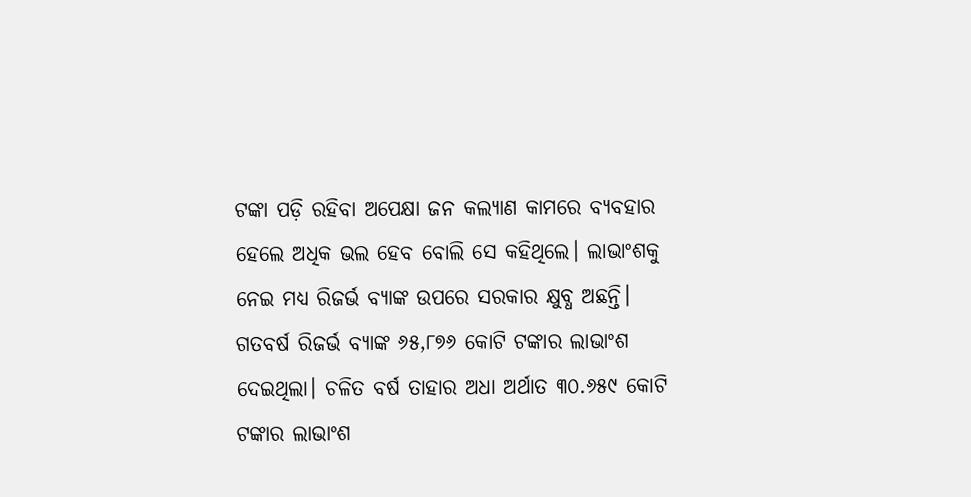ଟଙ୍କା ପଡ଼ି ରହିବା ଅପେକ୍ଷା ଜନ କଲ୍ୟାଣ କାମରେ ବ୍ୟବହାର ହେଲେ ଅଧିକ ଭଲ ହେବ ବୋଲି ସେ କହିଥିଲେ। ଲାଭାଂଶକୁ ନେଇ ମଧ୍ୟ ରିଜର୍ଭ ବ୍ୟାଙ୍କ ଉପରେ ସରକାର କ୍ଷୁବ୍ଧ ଅଛନ୍ତି। ଗତବର୍ଷ ରିଜର୍ଭ ବ୍ୟାଙ୍କ ୬୫,୮୭୬ କୋଟି ଟଙ୍କାର ଲାଭାଂଶ ଦେଇଥିଲା। ଚଳିତ ବର୍ଷ ତାହାର ଅଧା ଅର୍ଥାତ ୩୦.୬୫୯ କୋଟି ଟଙ୍କାର ଲାଭାଂଶ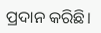ପ୍ରଦାନ କରିଛି।